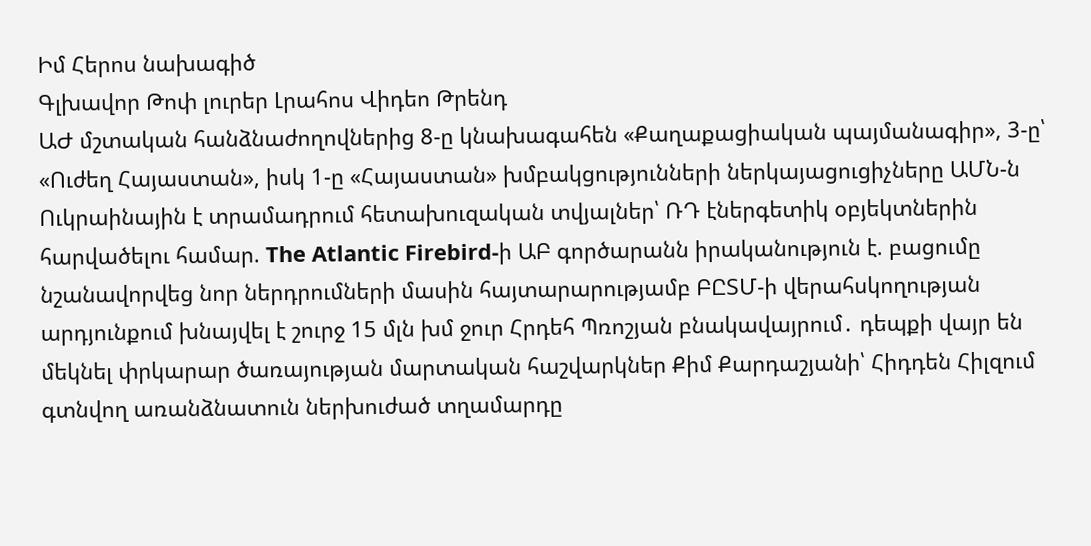Իմ Հերոս նախագիծ
Գլխավոր Թոփ լուրեր Լրահոս Վիդեո Թրենդ
ԱԺ մշտական հանձնաժողովներից 8-ը կնախագահեն «Քաղաքացիական պայմանագիր», 3-ը՝ «Ուժեղ Հայաստան», իսկ 1-ը «Հայաստան» խմբակցությունների ներկայացուցիչները ԱՄՆ-ն Ուկրաինային է տրամադրում հետախուզական տվյալներ՝ ՌԴ էներգետիկ օբյեկտներին հարվածելու համար. The Atlantic Firebird-ի ԱԲ գործարանն իրականություն է. բացումը նշանավորվեց նոր ներդրումների մասին հայտարարությամբ ԲԸՏՄ-ի վերահսկողության արդյունքում խնայվել է շուրջ 15 մլն խմ ջուր Հրդեհ Պռոշյան բնակավայրում․ դեպքի վայր են մեկնել փրկարար ծառայության մարտական հաշվարկներ Քիմ Քարդաշյանի՝ Հիդդեն Հիլզում գտնվող առանձնատուն ներխուժած տղամարդը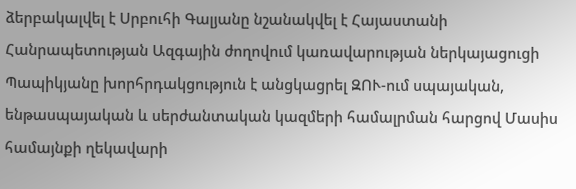ձերբակալվել է Սրբուհի Գալյանը նշանակվել է Հայաստանի Հանրապետության Ազգային ժողովում կառավարության ներկայացուցի Պապիկյանը խորհրդակցություն է անցկացրել ԶՈՒ-ում սպայական, ենթասպայական և սերժանտական կազմերի համալրման հարցով Մասիս համայնքի ղեկավարի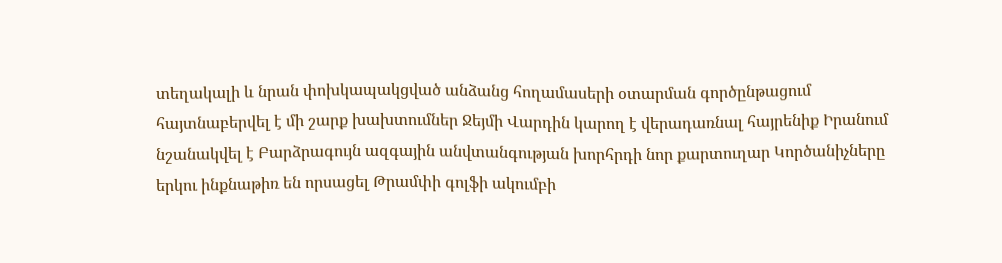տեղակալի և նրան փոխկապակցված անձանց հողամասերի օտարման գործընթացում հայտնաբերվել է մի շարք խախտումներ Ջեյմի Վարդին կարող է վերադառնալ հայրենիք Իրանում նշանակվել է Բարձրագույն ազգային անվտանգության խորհրդի նոր քարտուղար Կործանիչները երկու ինքնաթիռ են որսացել Թրամփի գոլֆի ակումբի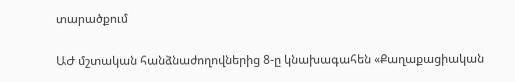տարածքում

ԱԺ մշտական հանձնաժողովներից 8-ը կնախագահեն «Քաղաքացիական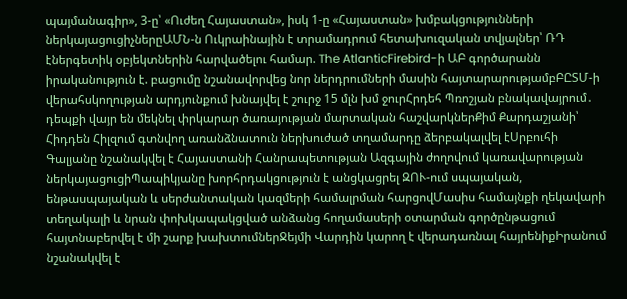պայմանագիր», 3-ը՝ «Ուժեղ Հայաստան», իսկ 1-ը «Հայաստան» խմբակցությունների ներկայացուցիչներըԱՄՆ-ն Ուկրաինային է տրամադրում հետախուզական տվյալներ՝ ՌԴ էներգետիկ օբյեկտներին հարվածելու համար. The AtlanticFirebird-ի ԱԲ գործարանն իրականություն է. բացումը նշանավորվեց նոր ներդրումների մասին հայտարարությամբԲԸՏՄ-ի վերահսկողության արդյունքում խնայվել է շուրջ 15 մլն խմ ջուրՀրդեհ Պռոշյան բնակավայրում․ դեպքի վայր են մեկնել փրկարար ծառայության մարտական հաշվարկներՔիմ Քարդաշյանի՝ Հիդդեն Հիլզում գտնվող առանձնատուն ներխուժած տղամարդը ձերբակալվել էՍրբուհի Գալյանը նշանակվել է Հայաստանի Հանրապետության Ազգային ժողովում կառավարության ներկայացուցիՊապիկյանը խորհրդակցություն է անցկացրել ԶՈՒ-ում սպայական, ենթասպայական և սերժանտական կազմերի համալրման հարցովՄասիս համայնքի ղեկավարի տեղակալի և նրան փոխկապակցված անձանց հողամասերի օտարման գործընթացում հայտնաբերվել է մի շարք խախտումներՋեյմի Վարդին կարող է վերադառնալ հայրենիքԻրանում նշանակվել է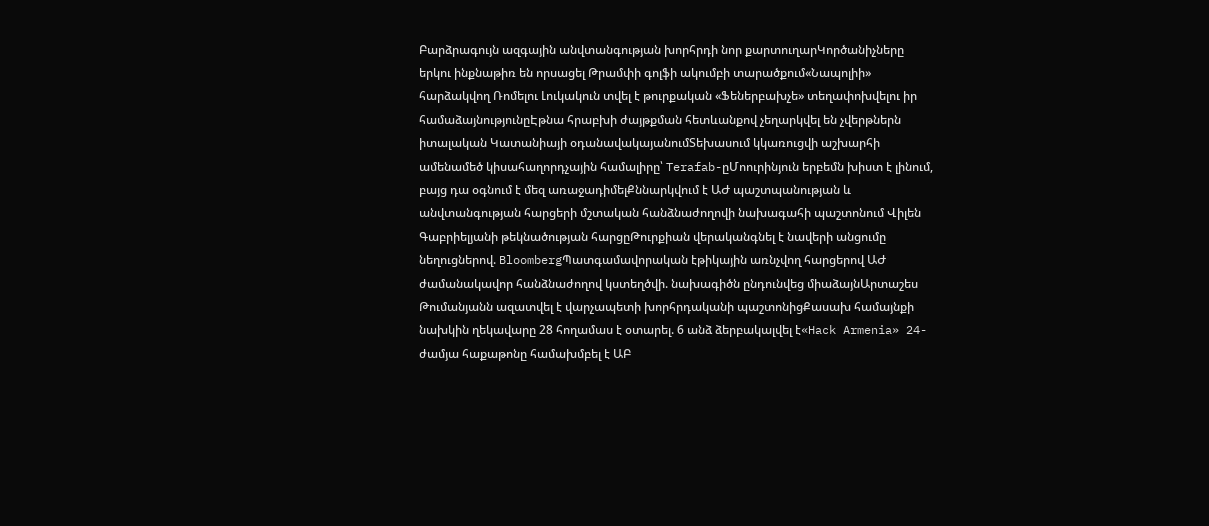Բարձրագույն ազգային անվտանգության խորհրդի նոր քարտուղարԿործանիչները երկու ինքնաթիռ են որսացել Թրամփի գոլֆի ակումբի տարածքում«Նապոլիի» հարձակվող Ռոմելու Լուկակուն տվել է թուրքական «Ֆեներբախչե» տեղափոխվելու իր համաձայնությունըԷթնա հրաբխի ժայթքման հետևանքով չեղարկվել են չվերթներն իտալական Կատանիայի օդանավակայանումՏեխասում կկառուցվի աշխարհի ամենամեծ կիսահաղորդչային համալիրը՝ Terafab-ըՄոուրինյուն երբեմն խիստ է լինում, բայց դա օգնում է մեզ առաջադիմելՔննարկվում է ԱԺ պաշտպանության և անվտանգության հարցերի մշտական հանձնաժողովի նախագահի պաշտոնում Վիլեն Գաբրիելյանի թեկնածության հարցըԹուրքիան վերականգնել է նավերի անցումը նեղուցներով. BloombergՊատգամավորական էթիկային առնչվող հարցերով ԱԺ ժամանակավոր հանձնաժողով կստեղծվի. նախագիծն ընդունվեց միաձայնԱրտաշես Թումանյանն ազատվել է վարչապետի խորհրդականի պաշտոնիցՔասախ համայնքի նախկին ղեկավարը 28 հողամաս է օտարել. 6 անձ ձերբակալվել է«Hack Armenia» 24-ժամյա հաքաթոնը համախմբել է ԱԲ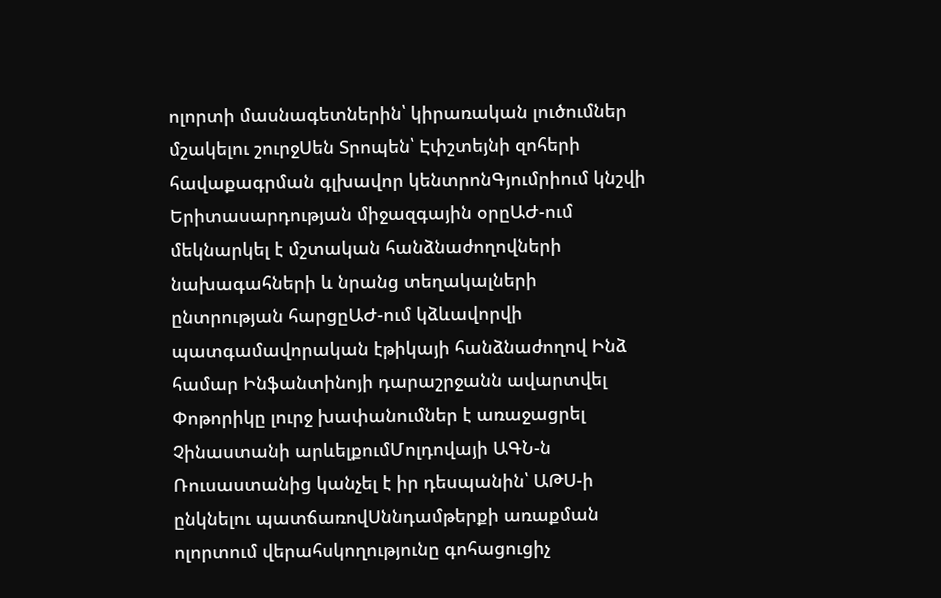ոլորտի մասնագետներին՝ կիրառական լուծումներ մշակելու շուրջՍեն Տրոպեն՝ Էփշտեյնի զոհերի հավաքագրման գլխավոր կենտրոնԳյումրիում կնշվի Երիտասարդության միջազգային օրըԱԺ-ում մեկնարկել է մշտական հանձնաժողովների նախագահների և նրանց տեղակալների ընտրության հարցըԱԺ-ում կձևավորվի պատգամավորական էթիկայի հանձնաժողով Ինձ համար Ինֆանտինոյի դարաշրջանն ավարտվել Փոթորիկը լուրջ խափանումներ է առաջացրել Չինաստանի արևելքումՄոլդովայի ԱԳՆ-ն Ռուսաստանից կանչել է իր դեսպանին՝ ԱԹՍ-ի ընկնելու պատճառովՍննդամթերքի առաքման ոլորտում վերահսկողությունը գոհացուցիչ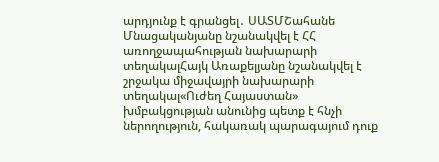արդյունք է գրանցել․ ՍԱՏՄՇահանե Մնացականյանը նշանակվել է ՀՀ առողջապահության նախարարի տեղակալՀայկ Առաքելյանը նշանակվել է շրջակա միջավայրի նախարարի տեղակալ«Ուժեղ Հայաստան» խմբակցության անունից պետք է հնչի ներողություն, հակառակ պարագայում դուք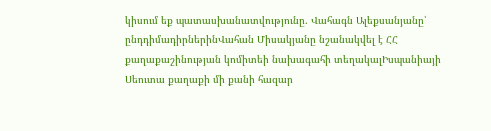կիսում եք պատասխանատվությունը. Վահագն Ալեքսանյանը՝ ընդդիմադիրներինՎահան Միսակյանը նշանակվել է ՀՀ քաղաքաշինության կոմիտեի նախագահի տեղակալԻսպանիայի Սեուտա քաղաքի մի քանի հազար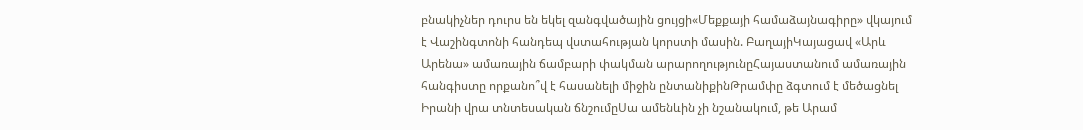բնակիչներ դուրս են եկել զանգվածային ցույցի«Մեքքայի համաձայնագիրը» վկայում է Վաշինգտոնի հանդեպ վստահության կորստի մասին. ԲաղայիԿայացավ «Արև Արենա» ամառային ճամբարի փակման արարողությունըՀայաստանում ամառային հանգիստը որքանո՞վ է հասանելի միջին ընտանիքինԹրամփը ձգտում է մեծացնել Իրանի վրա տնտեսական ճնշումըՍա ամենևին չի նշանակում, թե Արամ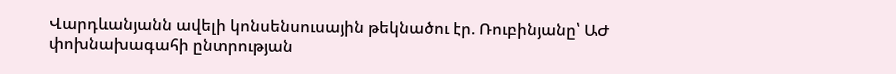Վարդևանյանն ավելի կոնսենսուսային թեկնածու էր. Ռուբինյանը՝ ԱԺ փոխնախագահի ընտրության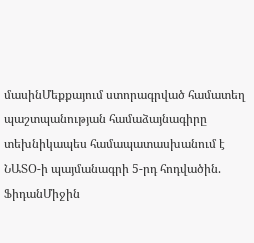մասինՄեքքայում ստորագրված համատեղ պաշտպանության համաձայնագիրը տեխնիկապես համապատասխանում է ՆԱՏՕ-ի պայմանագրի 5-րդ հոդվածին. ՖիդանՄիջին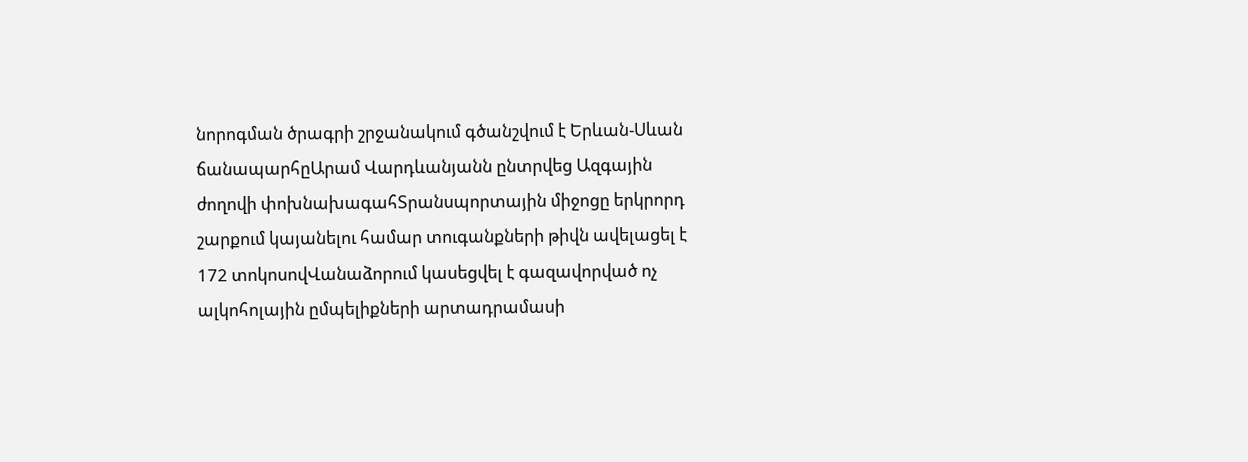նորոգման ծրագրի շրջանակում գծանշվում է Երևան-Սևան ճանապարհըԱրամ Վարդևանյանն ընտրվեց Ազգային ժողովի փոխնախագահՏրանսպորտային միջոցը երկրորդ շարքում կայանելու համար տուգանքների թիվն ավելացել է 172 տոկոսովՎանաձորում կասեցվել է գազավորված ոչ ալկոհոլային ըմպելիքների արտադրամասի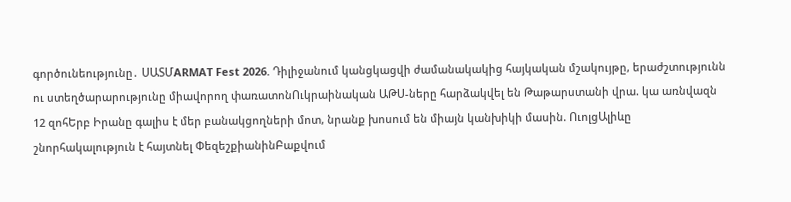գործունեությունը․ ՍԱՏՄARMAT Fest 2026. Դիլիջանում կանցկացվի ժամանակակից հայկական մշակույթը, երաժշտությունն ու ստեղծարարությունը միավորող փառատոնՈւկրաինական ԱԹՍ-ները հարձակվել են Թաթարստանի վրա. կա առնվազն 12 զոհԵրբ Իրանը գալիս է մեր բանակցողների մոտ, նրանք խոսում են միայն կանխիկի մասին. ՈւոլցԱլիևը շնորհակալություն է հայտնել ՓեզեշքիանինԲաքվում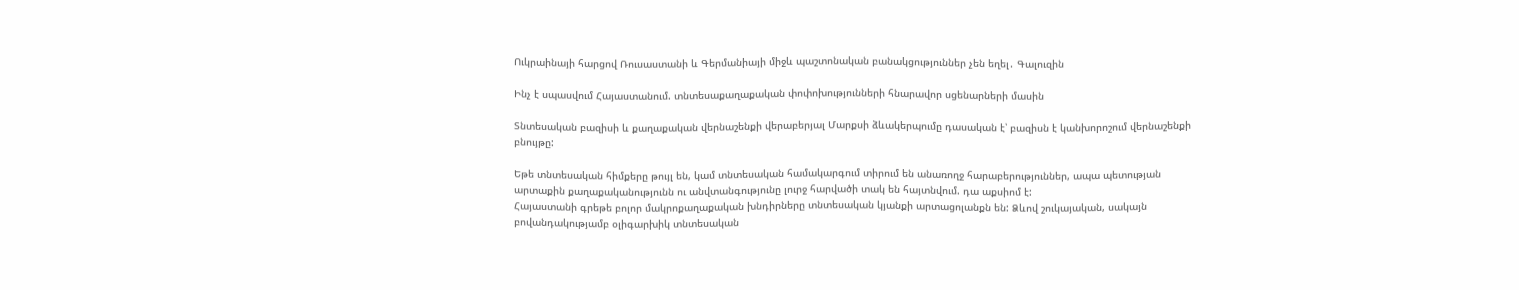Ուկրաինայի հարցով Ռուսաստանի և Գերմանիայի միջև պաշտոնական բանակցություններ չեն եղել․ Գալուզին

Ինչ է սպասվում Հայաստանում. տնտեսաքաղաքական փոփոխությունների հնարավոր սցենարների մասին

Տնտեսական բազիսի և քաղաքական վերնաշենքի վերաբերյալ Մարքսի ձևակերպումը դասական է՝ բազիսն է կանխորոշում վերնաշենքի բնույթը:

Եթե տնտեսական հիմքերը թույլ են, կամ տնտեսական համակարգում տիրում են անառողջ հարաբերություններ, ապա պետության արտաքին քաղաքականությունն ու անվտանգությունը լուրջ հարվածի տակ են հայտնվում. դա աքսիոմ է:
Հայաստանի գրեթե բոլոր մակրոքաղաքական խնդիրները տնտեսական կյանքի արտացոլանքն են: Ձևով շուկայական, սակայն բովանդակությամբ օլիգարխիկ տնտեսական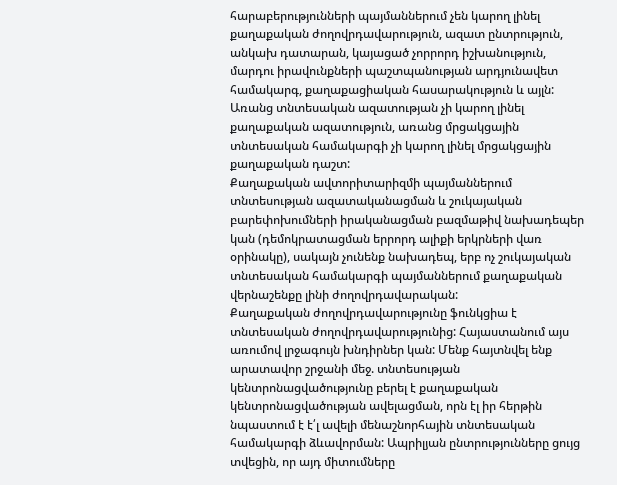հարաբերությունների պայմաններում չեն կարող լինել քաղաքական ժողովրդավարություն, ազատ ընտրություն, անկախ դատարան, կայացած չորրորդ իշխանություն, մարդու իրավունքների պաշտպանության արդյունավետ համակարգ, քաղաքացիական հասարակություն և այլն:
Առանց տնտեսական ազատության չի կարող լինել քաղաքական ազատություն, առանց մրցակցային տնտեսական համակարգի չի կարող լինել մրցակցային քաղաքական դաշտ:
Քաղաքական ավտորիտարիզմի պայմաններում տնտեսության ազատականացման և շուկայական բարեփոխումների իրականացման բազմաթիվ նախադեպեր կան (դեմոկրատացման երրորդ ալիքի երկրների վառ օրինակը), սակայն չունենք նախադեպ, երբ ոչ շուկայական տնտեսական համակարգի պայմաններում քաղաքական վերնաշենքը լինի ժողովրդավարական:
Քաղաքական ժողովրդավարությունը ֆունկցիա է տնտեսական ժողովրդավարությունից: Հայաստանում այս առումով լրջագույն խնդիրներ կան: Մենք հայտնվել ենք արատավոր շրջանի մեջ. տնտեսության կենտրոնացվածությունը բերել է քաղաքական կենտրոնացվածության ավելացման, որն էլ իր հերթին նպաստում է է՛լ ավելի մենաշնորհային տնտեսական համակարգի ձևավորման: Ապրիլյան ընտրությունները ցույց տվեցին, որ այդ միտումները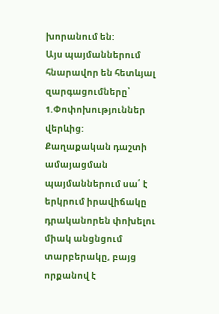խորանում են:
Այս պայմաններում հնարավոր են հետևյալ զարգացումները՝
1.Փոփոխություններ վերևից:
Քաղաքական դաշտի ամայացման պայմաններում սա՛ է երկրում իրավիճակը դրականորեն փոխելու միակ անցնցում տարբերակը, բայց որքանով է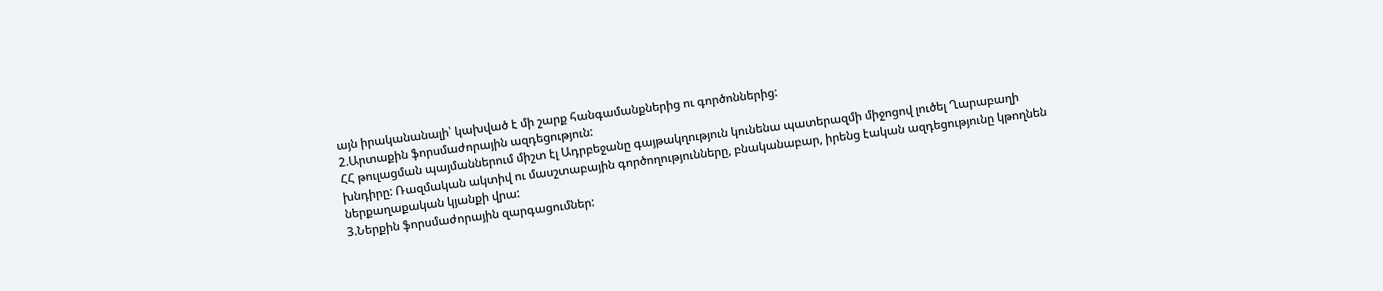այն իրականանալի՝ կախված է մի շարք հանգամանքներից ու գործոններից:
2.Արտաքին ֆորսմաժորային ազդեցություն:
ՀՀ թուլացման պայմաններում միշտ էլ Ադրբեջանը գայթակղություն կունենա պատերազմի միջոցով լուծել Ղարաբաղի խնդիրը: Ռազմական ակտիվ ու մասշտաբային գործողությունները, բնականաբար, իրենց էական ազդեցությունը կթողնեն ներքաղաքական կյանքի վրա:
3.Ներքին ֆորսմաժորային զարգացումներ: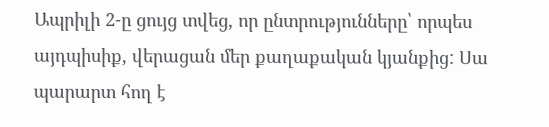Ապրիլի 2-ը ցույց տվեց, որ ընտրությունները՝ որպես այդպիսիք, վերացան մեր քաղաքական կյանքից: Սա պարարտ հող է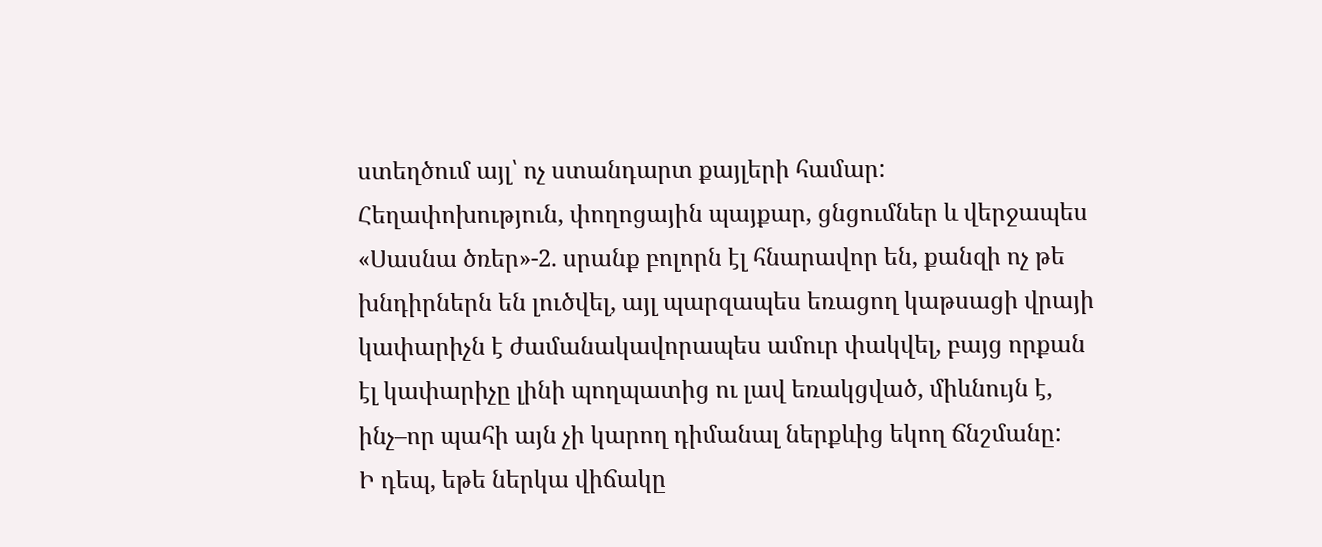ստեղծում այլ՝ ոչ ստանդարտ քայլերի համար:
Հեղափոխություն, փողոցային պայքար, ցնցումներ և վերջապես «Սասնա ծռեր»-2. սրանք բոլորն էլ հնարավոր են, քանզի ոչ թե խնդիրներն են լուծվել, այլ պարզապես եռացող կաթսացի վրայի կափարիչն է ժամանակավորապես ամուր փակվել, բայց որքան էլ կափարիչը լինի պողպատից ու լավ եռակցված, միևնույն է, ինչ–որ պահի այն չի կարող դիմանալ ներքևից եկող ճնշմանը:
Ի դեպ, եթե ներկա վիճակը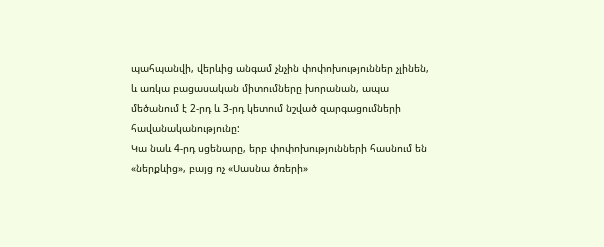պահպանվի, վերևից անգամ չնչին փոփոխություններ չլինեն, և առկա բացասական միտումները խորանան, ապա մեծանում է 2-րդ և 3-րդ կետում նշված զարգացումների հավանականությունը:
Կա նաև 4-րդ սցենարը, երբ փոփոխությունների հասնում են «ներքևից», բայց ոչ «Սասնա ծռերի»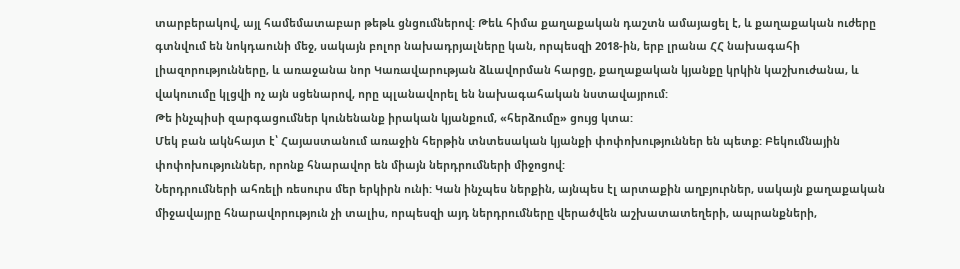տարբերակով, այլ համեմատաբար թեթև ցնցումներով: Թեև հիմա քաղաքական դաշտն ամայացել է, և քաղաքական ուժերը գտնվում են նոկդաունի մեջ, սակայն բոլոր նախադրյալները կան, որպեսզի 2018-ին, երբ լրանա ՀՀ նախագահի լիազորությունները, և առաջանա նոր Կառավարության ձևավորման հարցը, քաղաքական կյանքը կրկին կաշխուժանա, և վակուումը կլցվի ոչ այն սցենարով, որը պլանավորել են նախագահական նստավայրում:
Թե ինչպիսի զարգացումներ կունենանք իրական կյանքում, «հերձումը» ցույց կտա:
Մեկ բան ակնհայտ է՝ Հայաստանում առաջին հերթին տնտեսական կյանքի փոփոխություններ են պետք: Բեկումնային փոփոխություններ, որոնք հնարավոր են միայն ներդրումների միջոցով:
Ներդրումների ահռելի ռեսուրս մեր երկիրն ունի: Կան ինչպես ներքին, այնպես էլ արտաքին աղբյուրներ, սակայն քաղաքական միջավայրը հնարավորություն չի տալիս, որպեսզի այդ ներդրումները վերածվեն աշխատատեղերի, ապրանքների,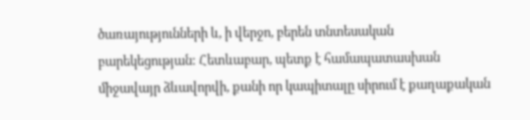ծառայությունների և, ի վերջո, բերեն տնտեսական բարեկեցության: Հետևաբար, պետք է համապատասխան միջավայր ձևավորվի, քանի որ կապիտալը սիրում է քաղաքական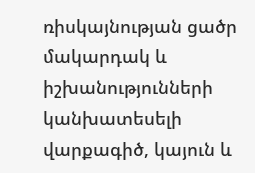ռիսկայնության ցածր մակարդակ և իշխանությունների կանխատեսելի վարքագիծ, կայուն և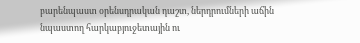բարենպաստ օրենսդրական դաշտ, ներդրումների աճին նպաստող հարկաբյուջետային ու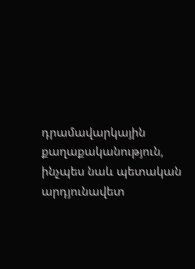դրամավարկային քաղաքականություն, ինչպես նաև պետական արդյունավետ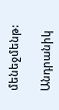մենեջմենթ:

Անդրանիկ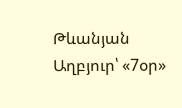Թևանյան
Աղբյուր՝ «7օր»